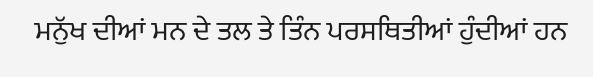ਮਨੁੱਖ ਦੀਆਂ ਮਨ ਦੇ ਤਲ ਤੇ ਤਿੰਨ ਪਰਸਥਿਤੀਆਂ ਹੁੰਦੀਆਂ ਹਨ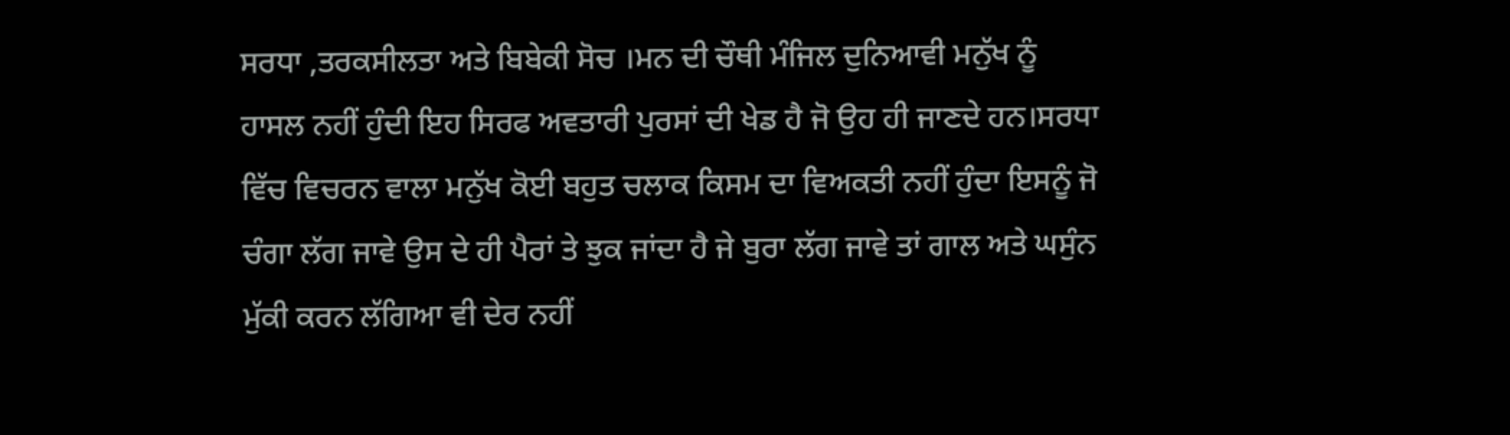ਸਰਧਾ ,ਤਰਕਸੀਲਤਾ ਅਤੇ ਬਿਬੇਕੀ ਸੋਚ ।ਮਨ ਦੀ ਚੌਥੀ ਮੰਜਿਲ ਦੁਨਿਆਵੀ ਮਨੁੱਖ ਨੂੰ ਹਾਸਲ ਨਹੀਂ ਹੁੰਦੀ ਇਹ ਸਿਰਫ ਅਵਤਾਰੀ ਪੁਰਸਾਂ ਦੀ ਖੇਡ ਹੈ ਜੋ ਉਹ ਹੀ ਜਾਣਦੇ ਹਨ।ਸਰਧਾ ਵਿੱਚ ਵਿਚਰਨ ਵਾਲਾ ਮਨੁੱਖ ਕੋਈ ਬਹੁਤ ਚਲਾਕ ਕਿਸਮ ਦਾ ਵਿਅਕਤੀ ਨਹੀਂ ਹੁੰਦਾ ਇਸਨੂੰ ਜੋ ਚੰਗਾ ਲੱਗ ਜਾਵੇ ਉਸ ਦੇ ਹੀ ਪੈਰਾਂ ਤੇ ਝੁਕ ਜਾਂਦਾ ਹੈ ਜੇ ਬੁਰਾ ਲੱਗ ਜਾਵੇ ਤਾਂ ਗਾਲ ਅਤੇ ਘਸੁੰਨ ਮੁੱਕੀ ਕਰਨ ਲੱਗਿਆ ਵੀ ਦੇਰ ਨਹੀਂ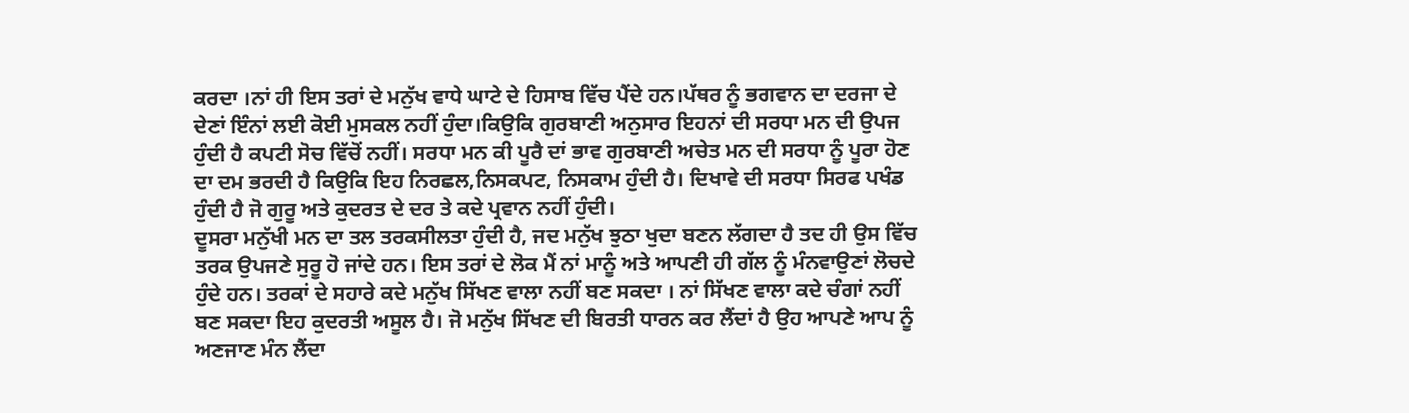ਕਰਦਾ ।ਨਾਂ ਹੀ ਇਸ ਤਰਾਂ ਦੇ ਮਨੁੱਖ ਵਾਧੇ ਘਾਟੇ ਦੇ ਹਿਸਾਬ ਵਿੱਚ ਪੈਂਦੇ ਹਨ।ਪੱਥਰ ਨੂੰ ਭਗਵਾਨ ਦਾ ਦਰਜਾ ਦੇ ਦੇਣਾਂ ਇੰਨਾਂ ਲਈ ਕੋਈ ਮੁਸਕਲ ਨਹੀਂ ਹੁੰਦਾ।ਕਿਉਕਿ ਗੁਰਬਾਣੀ ਅਨੁਸਾਰ ਇਹਨਾਂ ਦੀ ਸਰਧਾ ਮਨ ਦੀ ਉਪਜ ਹੁੰਦੀ ਹੈ ਕਪਟੀ ਸੋਚ ਵਿੱਚੋਂ ਨਹੀਂ। ਸਰਧਾ ਮਨ ਕੀ ਪੂਰੈ ਦਾਂ ਭਾਵ ਗੁਰਬਾਣੀ ਅਚੇਤ ਮਨ ਦੀ ਸਰਧਾ ਨੂੰ ਪੂਰਾ ਹੋਣ ਦਾ ਦਮ ਭਰਦੀ ਹੈ ਕਿਉਕਿ ਇਹ ਨਿਰਛਲ,ਨਿਸਕਪਟ, ਨਿਸਕਾਮ ਹੁੰਦੀ ਹੈ। ਦਿਖਾਵੇ ਦੀ ਸਰਧਾ ਸਿਰਫ ਪਖੰਡ ਹੁੰਦੀ ਹੈ ਜੋ ਗੁਰੂ ਅਤੇ ਕੁਦਰਤ ਦੇ ਦਰ ਤੇ ਕਦੇ ਪ੍ਰਵਾਨ ਨਹੀਂ ਹੁੰਦੀ।
ਦੂਸਰਾ ਮਨੁੱਖੀ ਮਨ ਦਾ ਤਲ ਤਰਕਸੀਲਤਾ ਹੁੰਦੀ ਹੈ, ਜਦ ਮਨੁੱਖ ਝੁਠਾ ਖੁਦਾ ਬਣਨ ਲੱਗਦਾ ਹੈ ਤਦ ਹੀ ਉਸ ਵਿੱਚ ਤਰਕ ਉਪਜਣੇ ਸੁਰੂ ਹੋ ਜਾਂਦੇ ਹਨ। ਇਸ ਤਰਾਂ ਦੇ ਲੋਕ ਮੈਂ ਨਾਂ ਮਾਨੂੰ ਅਤੇ ਆਪਣੀ ਹੀ ਗੱਲ ਨੂੰ ਮੰਨਵਾਉਣਾਂ ਲੋਚਦੇ ਹੁੰਦੇ ਹਨ। ਤਰਕਾਂ ਦੇ ਸਹਾਰੇ ਕਦੇ ਮਨੁੱਖ ਸਿੱਖਣ ਵਾਲਾ ਨਹੀਂ ਬਣ ਸਕਦਾ । ਨਾਂ ਸਿੱਖਣ ਵਾਲਾ ਕਦੇ ਚੰਗਾਂ ਨਹੀਂ ਬਣ ਸਕਦਾ ਇਹ ਕੁਦਰਤੀ ਅਸੂਲ ਹੈ। ਜੋ ਮਨੁੱਖ ਸਿੱਖਣ ਦੀ ਬਿਰਤੀ ਧਾਰਨ ਕਰ ਲੈਂਦਾਂ ਹੈ ਉਹ ਆਪਣੇ ਆਪ ਨੂੰ ਅਣਜਾਣ ਮੰਨ ਲੈਂਦਾ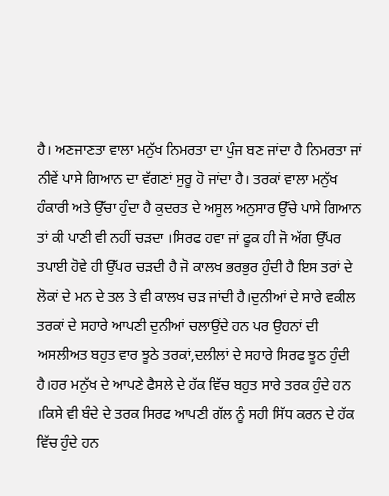ਹੈ। ਅਣਜਾਣਤਾ ਵਾਲਾ ਮਨੁੱਖ ਨਿਮਰਤਾ ਦਾ ਪੁੰਜ ਬਣ ਜਾਂਦਾ ਹੈ ਨਿਮਰਤਾ ਜਾਂ ਨੀਵੇਂ ਪਾਸੇ ਗਿਆਨ ਦਾ ਵੱਗਣਾਂ ਸੁਰੂ ਹੋ ਜਾਂਦਾ ਹੈ। ਤਰਕਾਂ ਵਾਲਾ ਮਨੁੱਖ ਹੰਕਾਰੀ ਅਤੇ ਉੱਚਾ ਹੁੰਦਾ ਹੈ ਕੁਦਰਤ ਦੇ ਅਸੂਲ ਅਨੁਸਾਰ ਉੱਚੇ ਪਾਸੇ ਗਿਆਨ ਤਾਂ ਕੀ ਪਾਣੀ ਵੀ ਨਹੀਂ ਚੜਦਾ ।ਸਿਰਫ ਹਵਾ ਜਾਂ ਫੂਕ ਹੀ ਜੋ ਅੱਗ ਉੱਪਰ ਤਪਾਈ ਹੋਵੇ ਹੀ ਉੱਪਰ ਚੜਦੀ ਹੈ ਜੋ ਕਾਲਖ ਭਰਭੁਰ ਹੁੰਦੀ ਹੈ ਇਸ ਤਰਾਂ ਦੇ ਲੋਕਾਂ ਦੇ ਮਨ ਦੇ ਤਲ ਤੇ ਵੀ ਕਾਲਖ ਚੜ ਜਾਂਦੀ ਹੈ।ਦੁਨੀਆਂ ਦੇ ਸਾਰੇ ਵਕੀਲ ਤਰਕਾਂ ਦੇ ਸਹਾਰੇ ਆਪਣੀ ਦੁਨੀਆਂ ਚਲਾਉਂਦੇ ਹਨ ਪਰ ਉਹਨਾਂ ਦੀ ਅਸਲੀਅਤ ਬਹੁਤ ਵਾਰ ਝੂਠੇ ਤਰਕਾਂ,ਦਲੀਲਾਂ ਦੇ ਸਹਾਰੇ ਸਿਰਫ ਝੂਠ ਹੁੰਦੀ ਹੈ।ਹਰ ਮਨੁੱਖ ਦੇ ਆਪਣੇ ਫੈਸਲੇ ਦੇ ਹੱਕ ਵਿੱਚ ਬਹੁਤ ਸਾਰੇ ਤਰਕ ਹੁੰਦੇ ਹਨ ।ਕਿਸੇ ਵੀ ਬੰਦੇ ਦੇ ਤਰਕ ਸਿਰਫ ਆਪਣੀ ਗੱਲ ਨੂੰ ਸਹੀ ਸਿੱਧ ਕਰਨ ਦੇ ਹੱਕ ਵਿੱਚ ਹੁੰਦੇ ਹਨ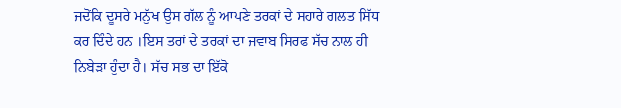ਜਦੋਂਕਿ ਦੂਸਰੇ ਮਨੁੱਖ ਉਸ ਗੱਲ ਨੂੰ ਆਪਣੇ ਤਰਕਾਂ ਦੇ ਸਹਾਰੇ ਗਲਤ ਸਿੱਧ ਕਰ ਦਿੰਦੇ ਹਨ ।ਇਸ ਤਰਾਂ ਦੇ ਤਰਕਾਂ ਦਾ ਜਵਾਬ ਸਿਰਫ ਸੱਚ ਨਾਲ ਹੀ ਨਿਬੇੜਾ ਹੁੰਦਾ ਹੈ। ਸੱਚ ਸਭ ਦਾ ਇੱਕੋ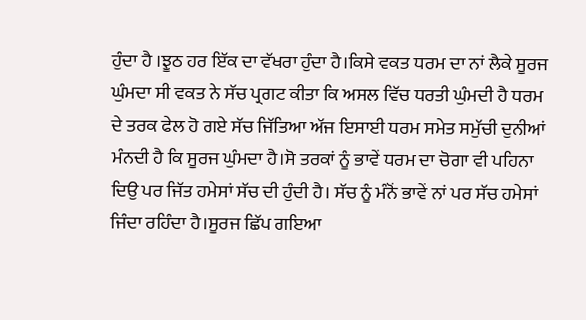ਹੁੰਦਾ ਹੈ ।ਝੂਠ ਹਰ ਇੱਕ ਦਾ ਵੱਖਰਾ ਹੁੰਦਾ ਹੈ।ਕਿਸੇ ਵਕਤ ਧਰਮ ਦਾ ਨਾਂ ਲੈਕੇ ਸੂਰਜ ਘੁੰਮਦਾ ਸੀ ਵਕਤ ਨੇ ਸੱਚ ਪ੍ਰਗਟ ਕੀਤਾ ਕਿ ਅਸਲ ਵਿੱਚ ਧਰਤੀ ਘੁੰਮਦੀ ਹੈ ਧਰਮ ਦੇ ਤਰਕ ਫੇਲ ਹੋ ਗਏ ਸੱਚ ਜਿੱਤਿਆ ਅੱਜ ਇਸਾਈ ਧਰਮ ਸਮੇਤ ਸਮੁੱਚੀ ਦੁਨੀਆਂ ਮੰਨਦੀ ਹੈ ਕਿ ਸੂਰਜ ਘੁੰਮਦਾ ਹੈ।ਸੋ ਤਰਕਾਂ ਨੂੰ ਭਾਵੇਂ ਧਰਮ ਦਾ ਚੋਗਾ ਵੀ ਪਹਿਨਾ ਦਿਉ ਪਰ ਜਿੱਤ ਹਮੇਸਾਂ ਸੱਚ ਦੀ ਹੁੰਦੀ ਹੈ। ਸੱਚ ਨੂੰ ਮੰਨੋਂ ਭਾਵੇਂ ਨਾਂ ਪਰ ਸੱਚ ਹਮੇਸਾਂ ਜਿੰਦਾ ਰਹਿੰਦਾ ਹੈ।ਸੂਰਜ ਛਿੱਪ ਗਇਆ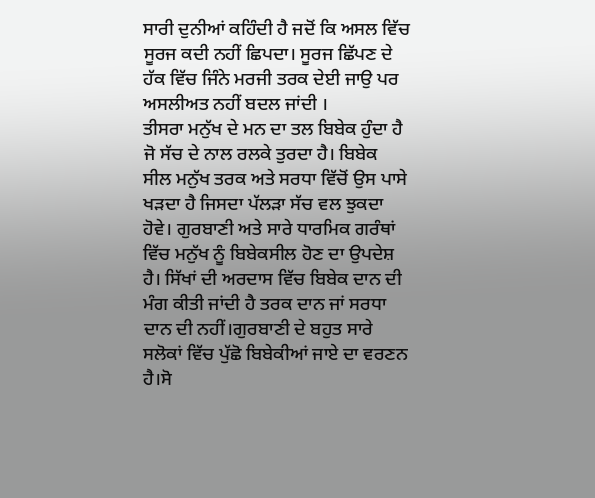ਸਾਰੀ ਦੁਨੀਆਂ ਕਹਿੰਦੀ ਹੈ ਜਦੋਂ ਕਿ ਅਸਲ ਵਿੱਚ ਸੂਰਜ ਕਦੀ ਨਹੀਂ ਛਿਪਦਾ। ਸੂਰਜ ਛਿੱਪਣ ਦੇ ਹੱਕ ਵਿੱਚ ਜਿੰਨੇ ਮਰਜੀ ਤਰਕ ਦੇਈ ਜਾਉ ਪਰ ਅਸਲੀਅਤ ਨਹੀਂ ਬਦਲ ਜਾਂਦੀ ।
ਤੀਸਰਾ ਮਨੁੱਖ ਦੇ ਮਨ ਦਾ ਤਲ ਬਿਬੇਕ ਹੁੰਦਾ ਹੈ ਜੋ ਸੱਚ ਦੇ ਨਾਲ ਰਲਕੇ ਤੁਰਦਾ ਹੈ। ਬਿਬੇਕ ਸੀਲ ਮਨੁੱਖ ਤਰਕ ਅਤੇ ਸਰਧਾ ਵਿੱਚੋਂ ਉਸ ਪਾਸੇ ਖੜਦਾ ਹੈ ਜਿਸਦਾ ਪੱਲੜਾ ਸੱਚ ਵਲ ਝੁਕਦਾ ਹੋਵੇ। ਗੁਰਬਾਣੀ ਅਤੇ ਸਾਰੇ ਧਾਰਮਿਕ ਗਰੰਥਾਂ ਵਿੱਚ ਮਨੁੱਖ ਨੂੰ ਬਿਬੇਕਸੀਲ ਹੋਣ ਦਾ ਉਪਦੇਸ਼ ਹੈ। ਸਿੱਖਾਂ ਦੀ ਅਰਦਾਸ ਵਿੱਚ ਬਿਬੇਕ ਦਾਨ ਦੀ ਮੰਗ ਕੀਤੀ ਜਾਂਦੀ ਹੈ ਤਰਕ ਦਾਨ ਜਾਂ ਸਰਧਾ ਦਾਨ ਦੀ ਨਹੀਂ।ਗੁਰਬਾਣੀ ਦੇ ਬਹੁਤ ਸਾਰੇ ਸਲੋਕਾਂ ਵਿੱਚ ਪੁੱਛੋ ਬਿਬੇਕੀਆਂ ਜਾਏ ਦਾ ਵਰਣਨ ਹੈ।ਸੋ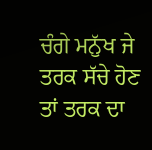ਚੰਗੇ ਮਨੁੱਖ ਜੇ ਤਰਕ ਸੱਚੇ ਹੋਣ ਤਾਂ ਤਰਕ ਦਾ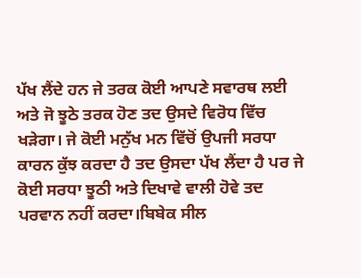ਪੱਖ ਲੈਂਦੇ ਹਨ ਜੇ ਤਰਕ ਕੋਈ ਆਪਣੇ ਸਵਾਰਥ ਲਈ ਅਤੇ ਜੋ ਝੂਠੇ ਤਰਕ ਹੋਣ ਤਦ ਉਸਦੇ ਵਿਰੋਧ ਵਿੱਚ ਖੜੇਗਾ। ਜੇ ਕੋਈ ਮਨੁੱਖ ਮਨ ਵਿੱਚੋਂ ਉਪਜੀ ਸਰਧਾ ਕਾਰਨ ਕੁੱਝ ਕਰਦਾ ਹੈ ਤਦ ਉਸਦਾ ਪੱਖ ਲੈਂਦਾ ਹੈ ਪਰ ਜੇ ਕੋਈ ਸਰਧਾ ਝੂਠੀ ਅਤੇ ਦਿਖਾਵੇ ਵਾਲੀ ਹੋਵੇ ਤਦ ਪਰਵਾਨ ਨਹੀਂ ਕਰਦਾ।ਬਿਬੇਕ ਸੀਲ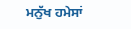ਮਨੁੱਖ ਹਮੇਸਾਂ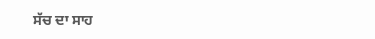ਸੱਚ ਦਾ ਸਾਹ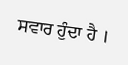ਸਵਾਰ ਹੁੰਦਾ ਹੈ ।